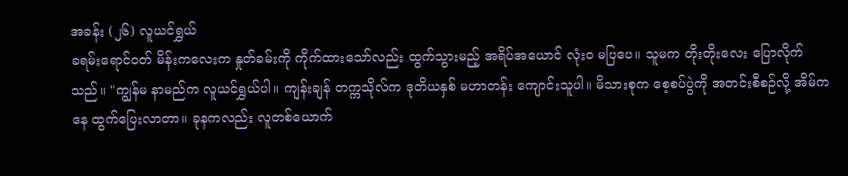အခန်း (၂၆) လူယင်ရွှယ်
ခရမ်းရောင်ဝတ် မိန်းကလေးက နှုတ်ခမ်းကို ကိုက်ထားသော်လည်း ထွက်သွားမည့် အရိပ်အယောင် လုံးဝ မပြပေ။ သူမက တိုးတိုးလေး ပြောလိုက်သည်။ "ကျွန်မ နာမည်က လူယင်ရွှယ်ပါ။ ကျန်းချန် တက္ကသိုလ်က ဒုတိယနှစ် မဟာတန်း ကျောင်းသူပါ။ မိသားစုက စေ့စပ်ပွဲကို အတင်းစီစဉ်လို့ အိမ်ကနေ ထွက်ပြေးလာတာ။ ခုနကလည်း လူတစ်ယောက်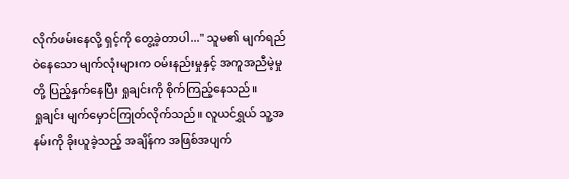လိုက်ဖမ်းနေလို့ ရှင့်ကို တွေ့ခဲ့တာပါ..." သူမ၏ မျက်ရည်ဝဲနေသော မျက်လုံးများက ဝမ်းနည်းမှုနှင့် အကူအညီမဲ့မှုတို့ ပြည့်နှက်နေပြီး ရှုချင်းကို စိုက်ကြည့်နေသည်။
ရှုချင်း မျက်မှောင်ကြုတ်လိုက်သည်။ လူယင်ရွှယ် သူ့အနမ်းကို ခိုးယူခဲ့သည့် အချိန်က အဖြစ်အပျက်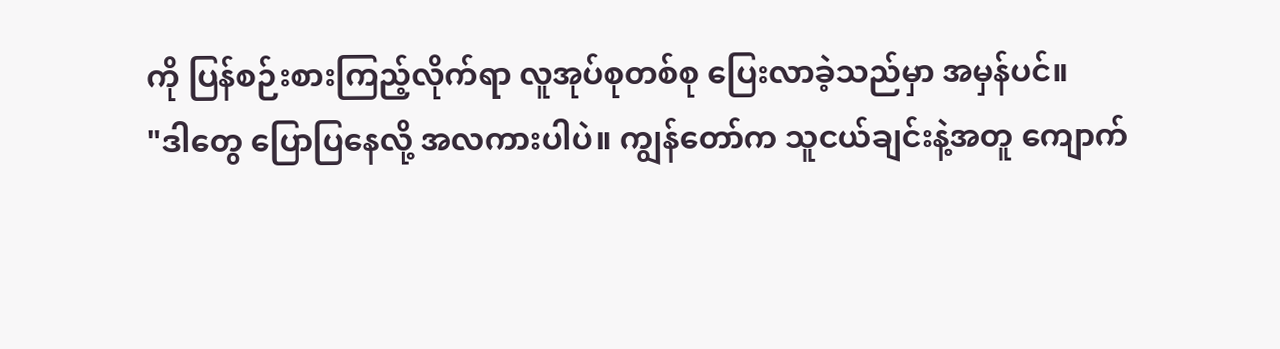ကို ပြန်စဉ်းစားကြည့်လိုက်ရာ လူအုပ်စုတစ်စု ပြေးလာခဲ့သည်မှာ အမှန်ပင်။
"ဒါတွေ ပြောပြနေလို့ အလကားပါပဲ။ ကျွန်တော်က သူငယ်ချင်းနဲ့အတူ ကျောက်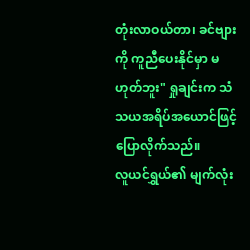တုံးလာဝယ်တာ၊ ခင်ဗျားကို ကူညီပေးနိုင်မှာ မဟုတ်ဘူး" ရှုချင်းက သံသယအရိပ်အယောင်ဖြင့် ပြောလိုက်သည်။
လူယင်ရွှယ်၏ မျက်လုံး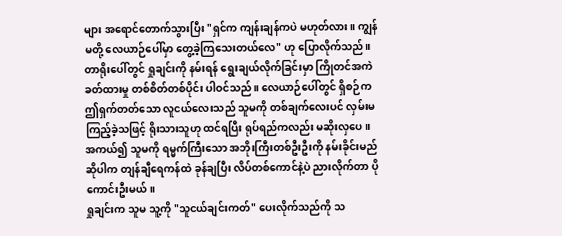များ အရောင်တောက်သွားပြီး "ရှင်က ကျန်းချန်ကပဲ မဟုတ်လား။ ကျွန်မတို့ လေယာဉ်ပေါ်မှာ တွေ့ခဲ့ကြသေးတယ်လေ" ဟု ပြောလိုက်သည်။ တာရိုးပေါ်တွင် ရှုချင်းကို နမ်းရန် ရွေးချယ်လိုက်ခြင်းမှာ ကြိုတင်အကဲခတ်ထားမှု တစ်စိတ်တစ်ပိုင်း ပါဝင်သည်။ လေယာဉ်ပေါ်တွင် ရှိစဉ်က ဤရှက်တတ်သော လူငယ်လေးသည် သူမကို တစ်ချက်လေးပင် လှမ်းမကြည့်ခဲ့သဖြင့် ရိုးသားသူဟု ထင်ရပြီး ရုပ်ရည်ကလည်း မဆိုးလှပေ။
အကယ်၍ သူမကို ရမ္မက်ကြီးသော အဘိုးကြီးတစ်ဦးဦးကို နမ်းခိုင်းမည်ဆိုပါက တျန်ချီရေကန်ထဲ ခုန်ချပြီး လိပ်တစ်ကောင်နဲ့ပဲ ညားလိုက်တာ ပိုကောင်းဦးမယ်။
ရှုချင်းက သူမ သူ့ကို "သူငယ်ချင်းကတ်" ပေးလိုက်သည်ကို သ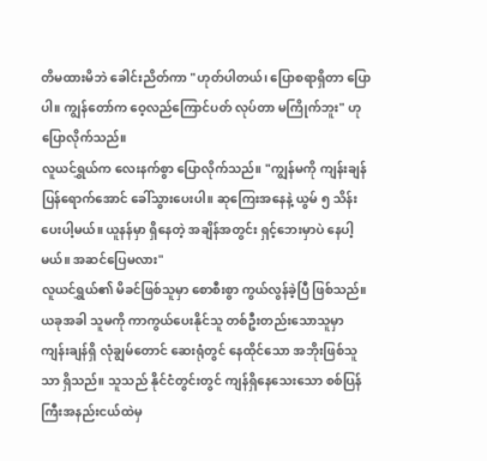တိမထားမိဘဲ ခေါင်းညိတ်ကာ "ဟုတ်ပါတယ်၊ ပြောစရာရှိတာ ပြောပါ။ ကျွန်တော်က ဝေ့လည်ကြောင်ပတ် လုပ်တာ မကြိုက်ဘူး" ဟု ပြောလိုက်သည်။
လူယင်ရွှယ်က လေးနက်စွာ ပြောလိုက်သည်။ "ကျွန်မကို ကျန်းချန် ပြန်ရောက်အောင် ခေါ်သွားပေးပါ။ ဆုကြေးအနေနဲ့ ယွမ် ၅ သိန်း ပေးပါ့မယ်။ ယူနန်မှာ ရှိနေတဲ့ အချိန်အတွင်း ရှင့်ဘေးမှာပဲ နေပါ့မယ်။ အဆင်ပြေမလား"
လူယင်ရွှယ်၏ မိခင်ဖြစ်သူမှာ စောစီးစွာ ကွယ်လွန်ခဲ့ပြီ ဖြစ်သည်။ ယခုအခါ သူမကို ကာကွယ်ပေးနိုင်သူ တစ်ဦးတည်းသောသူမှာ ကျန်းချန်ရှိ လုံချွမ်တောင် ဆေးရုံတွင် နေထိုင်သော အဘိုးဖြစ်သူသာ ရှိသည်။ သူသည် နိုင်ငံတွင်းတွင် ကျန်ရှိနေသေးသော စစ်ပြန်ကြီးအနည်းငယ်ထဲမှ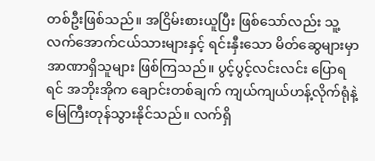တစ်ဦးဖြစ်သည်။ အငြိမ်းစားယူပြီး ဖြစ်သော်လည်း သူ့လက်အောက်ငယ်သားများနှင့် ရင်းနှီးသော မိတ်ဆွေများမှာ အာဏာရှိသူများ ဖြစ်ကြသည်။ ပွင့်ပွင့်လင်းလင်း ပြောရရင် အဘိုးအိုက ချောင်းတစ်ချက် ကျယ်ကျယ်ဟန့်လိုက်ရုံနဲ့ မြေကြီးတုန်သွားနိုင်သည်။ လက်ရှိ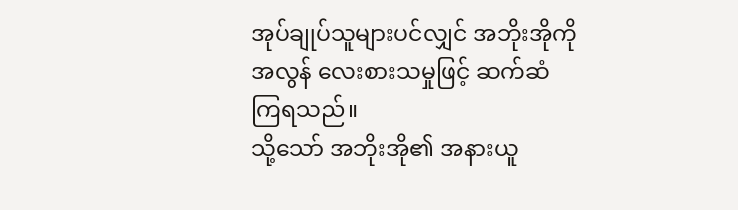အုပ်ချုပ်သူများပင်လျှင် အဘိုးအိုကို အလွန် လေးစားသမှုဖြင့် ဆက်ဆံကြရသည်။
သို့သော် အဘိုးအို၏ အနားယူ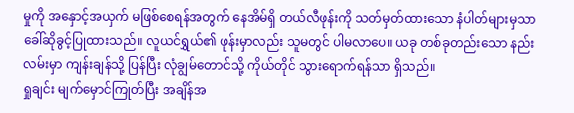မှုကို အနှောင့်အယှက် မဖြစ်စေရန်အတွက် နေအိမ်ရှိ တယ်လီဖုန်းကို သတ်မှတ်ထားသော နံပါတ်များမှသာ ခေါ်ဆိုခွင့်ပြုထားသည်။ လူယင်ရွှယ်၏ ဖုန်းမှာလည်း သူမတွင် ပါမလာပေ။ ယခု တစ်ခုတည်းသော နည်းလမ်းမှာ ကျန်းချန်သို့ ပြန်ပြီး လုံချွမ်တောင်သို့ ကိုယ်တိုင် သွားရောက်ရန်သာ ရှိသည်။
ရှုချင်း မျက်မှောင်ကြုတ်ပြီး အချိန်အ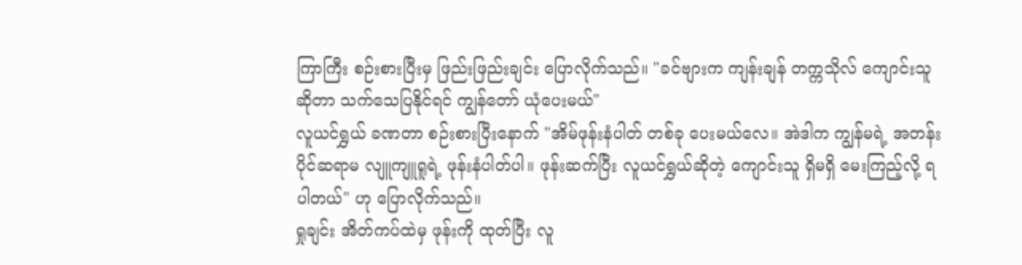ကြာကြီး စဉ်းစားပြီးမှ ဖြည်းဖြည်းချင်း ပြောလိုက်သည်။ "ခင်ဗျားက ကျန်းချန် တက္ကသိုလ် ကျောင်းသူဆိုတာ သက်သေပြနိုင်ရင် ကျွန်တော် ယုံပေးမယ်"
လူယင်ရွှယ် ခဏတာ စဉ်းစားပြီးနောက် "အိမ်ဖုန်းနံပါတ် တစ်ခု ပေးမယ်လေ။ အဲဒါက ကျွန်မရဲ့ အတန်းပိုင်ဆရာမ လျူကျူရူရဲ့ ဖုန်းနံပါတ်ပါ။ ဖုန်းဆက်ပြီး လူယင်ရွှယ်ဆိုတဲ့ ကျောင်းသူ ရှိမရှိ မေးကြည့်လို့ ရပါတယ်" ဟု ပြောလိုက်သည်။
ရှုချင်း အိတ်ကပ်ထဲမှ ဖုန်းကို ထုတ်ပြီး လူ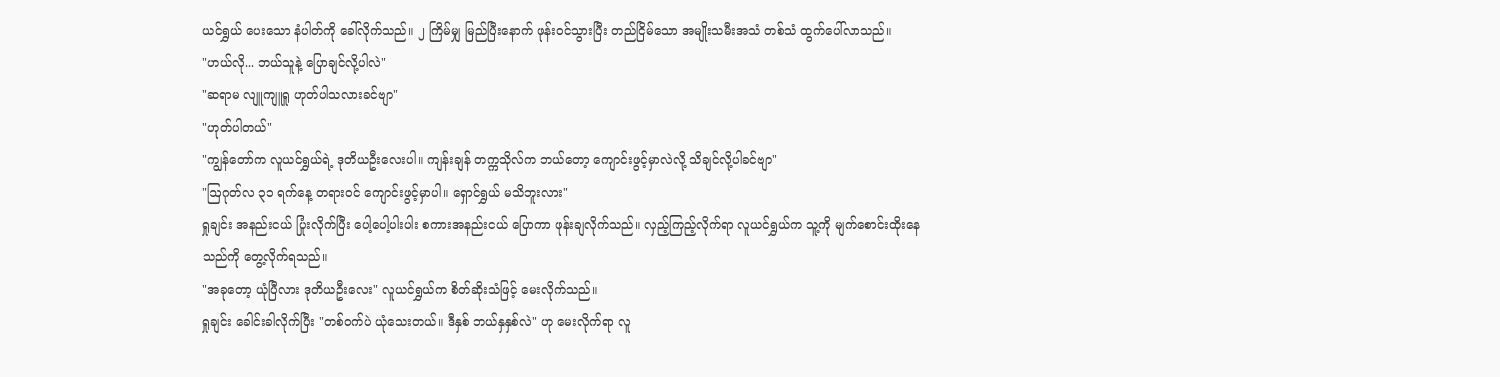ယင်ရွှယ် ပေးသော နံပါတ်ကို ခေါ်လိုက်သည်။ ၂ ကြိမ်မျှ မြည်ပြီးနောက် ဖုန်းဝင်သွားပြီး တည်ငြိမ်သော အမျိုးသမီးအသံ တစ်သံ ထွက်ပေါ်လာသည်။
"ဟယ်လို... ဘယ်သူနဲ့ ပြောချင်လို့ပါလဲ"
"ဆရာမ လျူကျူရူ ဟုတ်ပါသလားခင်ဗျာ"
"ဟုတ်ပါတယ်"
"ကျွန်တော်က လူယင်ရွှယ်ရဲ့ ဒုတိယဦးလေးပါ။ ကျန်းချန် တက္ကသိုလ်က ဘယ်တော့ ကျောင်းဖွင့်မှာလဲလို့ သိချင်လို့ပါခင်ဗျာ"
"ဩဂုတ်လ ၃၁ ရက်နေ့ တရားဝင် ကျောင်းဖွင့်မှာပါ။ ရှောင်ရွှယ် မသိဘူးလား"
ရှုချင်း အနည်းငယ် ပြုံးလိုက်ပြီး ပေါ့ပေါ့ပါးပါး စကားအနည်းငယ် ပြောကာ ဖုန်းချလိုက်သည်။ လှည့်ကြည့်လိုက်ရာ လူယင်ရွှယ်က သူ့ကို မျက်စောင်းထိုးနေသည်ကို တွေ့လိုက်ရသည်။
"အခုတော့ ယုံပြီလား ဒုတိယဦးလေး" လူယင်ရွှယ်က စိတ်ဆိုးသံဖြင့် မေးလိုက်သည်။
ရှုချင်း ခေါင်းခါလိုက်ပြီး "တစ်ဝက်ပဲ ယုံသေးတယ်။ ဒီနှစ် ဘယ်နှနှစ်လဲ" ဟု မေးလိုက်ရာ လူ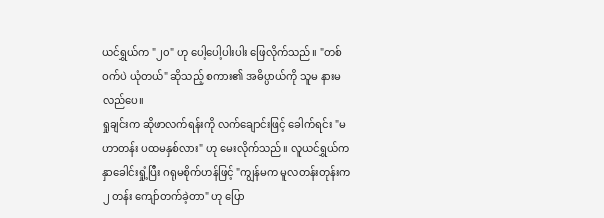ယင်ရွှယ်က "၂၀" ဟု ပေါ့ပေါ့ပါးပါး ဖြေလိုက်သည်။ "တစ်ဝက်ပဲ ယုံတယ်" ဆိုသည့် စကား၏ အဓိပ္ပာယ်ကို သူမ နားမလည်ပေ။
ရှုချင်းက ဆိုဖာလက်ရန်းကို လက်ချောင်းဖြင့် ခေါက်ရင်း "မဟာတန်း ပထမနှစ်လား" ဟု မေးလိုက်သည်။ လူယင်ရွှယ်က နှာခေါင်းရှုံ့ပြီး ဂရုမစိုက်ဟန်ဖြင့် "ကျွန်မက မူလတန်းတုန်းက ၂ တန်း ကျော်တက်ခဲ့တာ" ဟု ပြော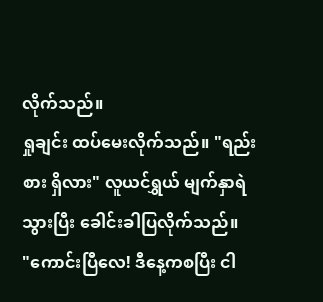လိုက်သည်။
ရှုချင်း ထပ်မေးလိုက်သည်။ "ရည်းစား ရှိလား" လူယင်ရွှယ် မျက်နှာရဲသွားပြီး ခေါင်းခါပြလိုက်သည်။
"ကောင်းပြီလေ! ဒီနေ့ကစပြီး ငါ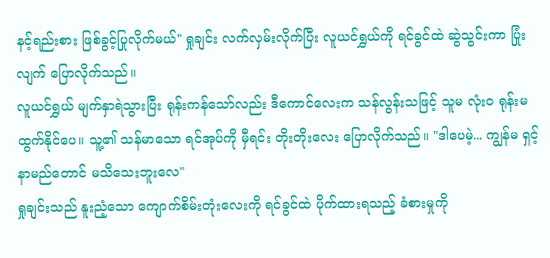နင့်ရည်းစား ဖြစ်ခွင့်ပြုလိုက်မယ်" ရှုချင်း လက်လှမ်းလိုက်ပြီး လူယင်ရွှယ်ကို ရင်ခွင်ထဲ ဆွဲသွင်းကာ ပြုံးလျက် ပြောလိုက်သည်။
လူယင်ရွှယ် မျက်နှာရဲသွားပြီး ရုန်းကန်သော်လည်း ဒီကောင်လေးက သန်လွန်းသဖြင့် သူမ လုံးဝ ရုန်းမထွက်နိုင်ပေ။ သူ့၏ သန်မာသော ရင်အုပ်ကို မှီရင်း တိုးတိုးလေး ပြောလိုက်သည်။ "ဒါပေမဲ့... ကျွန်မ ရှင့်နာမည်တောင် မသိသေးဘူးလေ"
ရှုချင်းသည် နူးညံ့သော ကျောက်စိမ်းတုံးလေးကို ရင်ခွင်ထဲ ပိုက်ထားရသည့် ခံစားမှုကို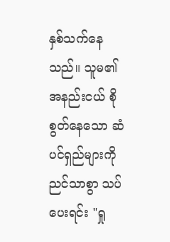နှစ်သက်နေသည်။ သူမ၏ အနည်းငယ် စိုစွတ်နေသော ဆံပင်ရှည်များကို ညင်သာစွာ သပ်ပေးရင်း "ရှု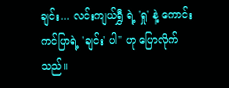ချင်း... လင်းကျယ်ရွှီ ရဲ့ 'ရှု' နဲ့ ကောင်းကင်ပြာရဲ့ 'ချင်း' ပါ" ဟု ပြောလိုက်သည်။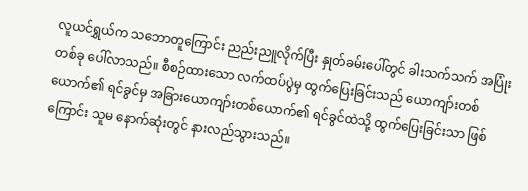လူယင်ရွှယ်က သဘောတူကြောင်း ညည်းညူလိုက်ပြီး နှုတ်ခမ်းပေါ်တွင် ခါးသက်သက် အပြုံးတစ်ခု ပေါ်လာသည်။ စီစဉ်ထားသော လက်ထပ်ပွဲမှ ထွက်ပြေးခြင်းသည် ယောကျာ်းတစ်ယောက်၏ ရင်ခွင်မှ အခြားယောကျာ်းတစ်ယောက်၏ ရင်ခွင်ထဲသို့ ထွက်ပြေးခြင်းသာ ဖြစ်ကြောင်း သူမ နောက်ဆုံးတွင် နားလည်သွားသည်။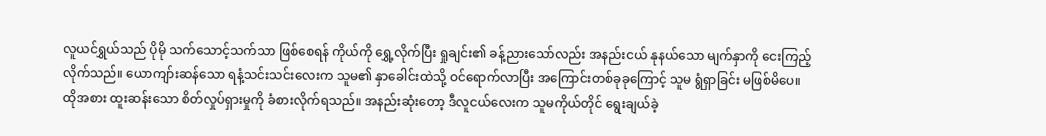လူယင်ရွှယ်သည် ပိုမို သက်သောင့်သက်သာ ဖြစ်စေရန် ကိုယ်ကို ရွှေ့လိုက်ပြီး ရှုချင်း၏ ခန့်ညားသော်လည်း အနည်းငယ် နုနယ်သော မျက်နှာကို ငေးကြည့်လိုက်သည်။ ယောကျာ်းဆန်သော ရနံ့သင်းသင်းလေးက သူမ၏ နှာခေါင်းထဲသို့ ဝင်ရောက်လာပြီး အကြောင်းတစ်ခုခုကြောင့် သူမ ရွံရှာခြင်း မဖြစ်မိပေ။ ထိုအစား ထူးဆန်းသော စိတ်လှုပ်ရှားမှုကို ခံစားလိုက်ရသည်။ အနည်းဆုံးတော့ ဒီလူငယ်လေးက သူမကိုယ်တိုင် ရွေးချယ်ခဲ့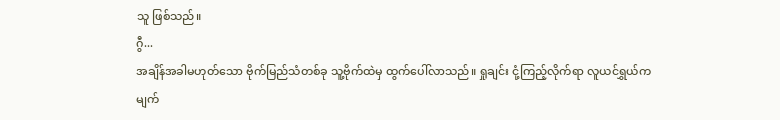သူ ဖြစ်သည်။
ဂွီ...
အချိန်အခါမဟုတ်သော ဗိုက်မြည်သံတစ်ခု သူ့ဗိုက်ထဲမှ ထွက်ပေါ်လာသည်။ ရှုချင်း ငုံ့ကြည့်လိုက်ရာ လူယင်ရွှယ်က မျက်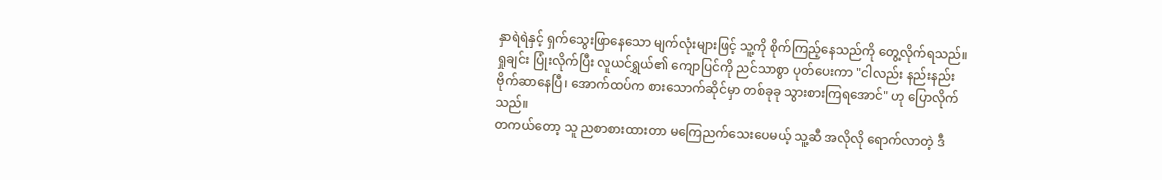နှာရဲရဲနှင့် ရှက်သွေးဖြာနေသော မျက်လုံးများဖြင့် သူ့ကို စိုက်ကြည့်နေသည်ကို တွေ့လိုက်ရသည်။
ရှုချင်း ပြုံးလိုက်ပြီး လူယင်ရွှယ်၏ ကျောပြင်ကို ညင်သာစွာ ပုတ်ပေးကာ "ငါလည်း နည်းနည်း ဗိုက်ဆာနေပြီ၊ အောက်ထပ်က စားသောက်ဆိုင်မှာ တစ်ခုခု သွားစားကြရအောင်" ဟု ပြောလိုက်သည်။
တကယ်တော့ သူ ညစာစားထားတာ မကြေညက်သေးပေမယ့် သူ့ဆီ အလိုလို ရောက်လာတဲ့ ဒီ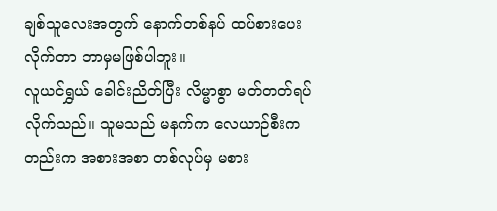ချစ်သူလေးအတွက် နောက်တစ်နပ် ထပ်စားပေးလိုက်တာ ဘာမှမဖြစ်ပါဘူး။
လူယင်ရွှယ် ခေါင်းညိတ်ပြီး လိမ္မာစွာ မတ်တတ်ရပ်လိုက်သည်။ သူမသည် မနက်က လေယာဉ်စီးကတည်းက အစားအစာ တစ်လုပ်မှ မစား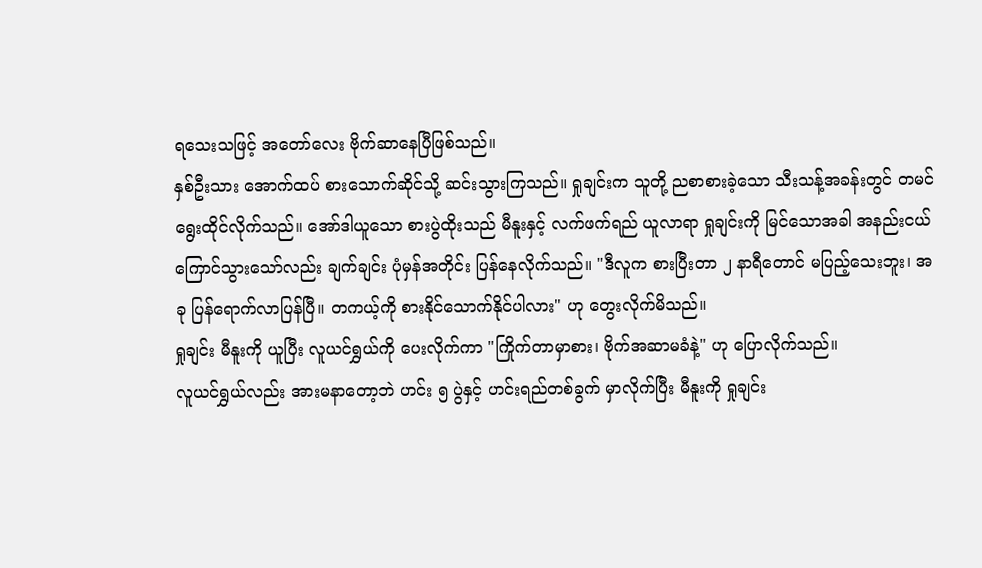ရသေးသဖြင့် အတော်လေး ဗိုက်ဆာနေပြီဖြစ်သည်။
နှစ်ဦးသား အောက်ထပ် စားသောက်ဆိုင်သို့ ဆင်းသွားကြသည်။ ရှုချင်းက သူတို့ ညစာစားခဲ့သော သီးသန့်အခန်းတွင် တမင် ရွေးထိုင်လိုက်သည်။ အော်ဒါယူသော စားပွဲထိုးသည် မီနူးနှင့် လက်ဖက်ရည် ယူလာရာ ရှုချင်းကို မြင်သောအခါ အနည်းငယ် ကြောင်သွားသော်လည်း ချက်ချင်း ပုံမှန်အတိုင်း ပြန်နေလိုက်သည်။ "ဒီလူက စားပြီးတာ ၂ နာရီတောင် မပြည့်သေးဘူး၊ အခု ပြန်ရောက်လာပြန်ပြီ။ တကယ့်ကို စားနိုင်သောက်နိုင်ပါလား" ဟု တွေးလိုက်မိသည်။
ရှုချင်း မီနူးကို ယူပြီး လူယင်ရွှယ်ကို ပေးလိုက်ကာ "ကြိုက်တာမှာစား၊ ဗိုက်အဆာမခံနဲ့" ဟု ပြောလိုက်သည်။
လူယင်ရွှယ်လည်း အားမနာတော့ဘဲ ဟင်း ၅ ပွဲနှင့် ဟင်းရည်တစ်ခွက် မှာလိုက်ပြီး မီနူးကို ရှုချင်း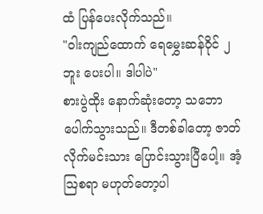ထံ ပြန်ပေးလိုက်သည်။
"ဝါးကျည်ထောက် ရေမွှေးဆန်ဝိုင် ၂ ဘူး ပေးပါ။ ဒါပါပဲ"
စားပွဲထိုး နောက်ဆုံးတော့ သဘောပေါက်သွားသည်။ ဒီတစ်ခါတော့ ဇာတ်လိုက်မင်းသား ပြောင်းသွားပြီပေါ့။ အံ့ဩစရာ မဟုတ်တော့ပါ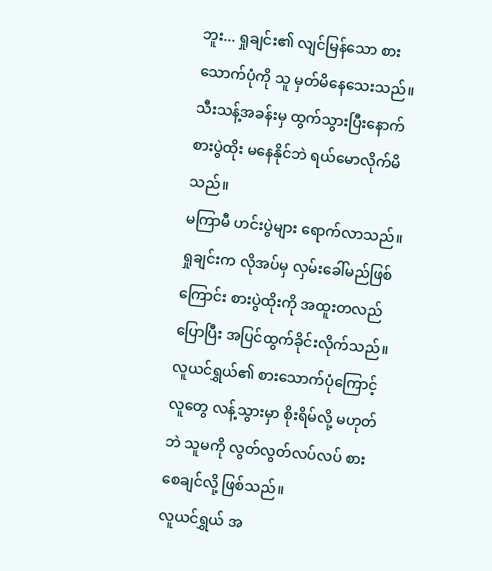ဘူး... ရှုချင်း၏ လျင်မြန်သော စားသောက်ပုံကို သူ မှတ်မိနေသေးသည်။ သီးသန့်အခန်းမှ ထွက်သွားပြီးနောက် စားပွဲထိုး မနေနိုင်ဘဲ ရယ်မောလိုက်မိသည်။
မကြာမီ ဟင်းပွဲများ ရောက်လာသည်။ ရှုချင်းက လိုအပ်မှ လှမ်းခေါ်မည်ဖြစ်ကြောင်း စားပွဲထိုးကို အထူးတလည် ပြောပြီး အပြင်ထွက်ခိုင်းလိုက်သည်။ လူယင်ရွှယ်၏ စားသောက်ပုံကြောင့် လူတွေ လန့်သွားမှာ စိုးရိမ်လို့ မဟုတ်ဘဲ သူမကို လွတ်လွတ်လပ်လပ် စားစေချင်လို့ ဖြစ်သည်။
လူယင်ရွှယ် အ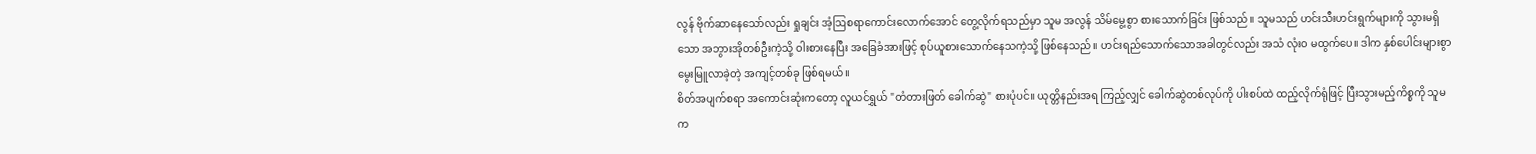လွန် ဗိုက်ဆာနေသော်လည်း ရှုချင်း အံ့ဩစရာကောင်းလောက်အောင် တွေ့လိုက်ရသည်မှာ သူမ အလွန် သိမ်မွေ့စွာ စားသောက်ခြင်း ဖြစ်သည်။ သူမသည် ဟင်းသီးဟင်းရွက်များကို သွားမရှိသော အဘွားအိုတစ်ဦးကဲ့သို့ ဝါးစားနေပြီး အခြေခံအားဖြင့် စုပ်ယူစားသောက်နေသကဲ့သို့ ဖြစ်နေသည်။ ဟင်းရည်သောက်သောအခါတွင်လည်း အသံ လုံးဝ မထွက်ပေ။ ဒါက နှစ်ပေါင်းများစွာ မွေးမြူလာခဲ့တဲ့ အကျင့်တစ်ခု ဖြစ်ရမယ်။
စိတ်အပျက်စရာ အကောင်းဆုံးကတော့ လူယင်ရွှယ် "တံတားဖြတ် ခေါက်ဆွဲ" စားပုံပင်။ ယုတ္တိနည်းအရ ကြည့်လျှင် ခေါက်ဆွဲတစ်လုပ်ကို ပါးစပ်ထဲ ထည့်လိုက်ရုံဖြင့် ပြီးသွားမည့်ကိစ္စကို သူမက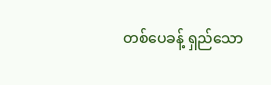တစ်ပေခန့် ရှည်သော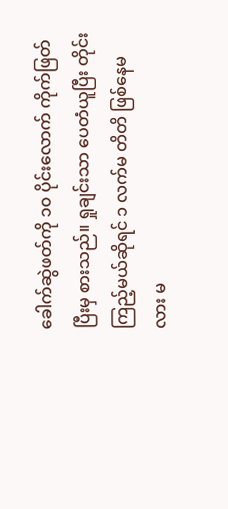ခေါက်ဆွဲဖတ်ကို ၁၀ ပိုင်းလောက် ကိုက်ဖြတ်ပြီးမှ စားသည်။ ရှုချင်းသာ ပေတံယူပြီး တိုင်းကြည့်မယ်ဆိုရင် ၁ လက်မ တိတိ ဖြစ်နေမလား မ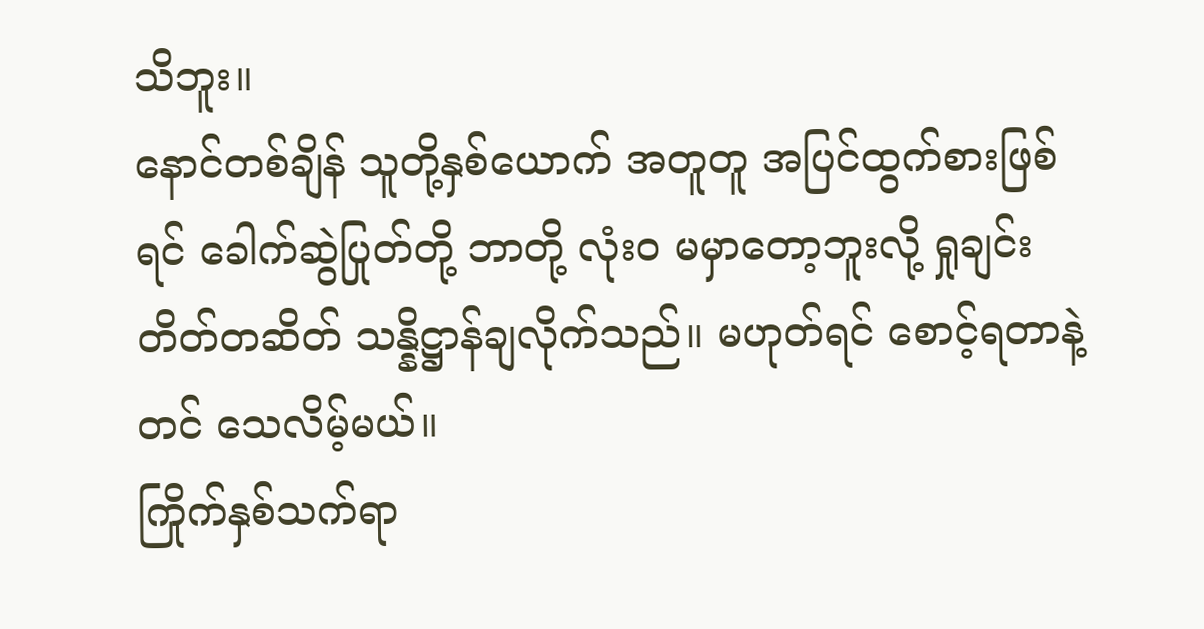သိဘူး။
နောင်တစ်ချိန် သူတို့နှစ်ယောက် အတူတူ အပြင်ထွက်စားဖြစ်ရင် ခေါက်ဆွဲပြုတ်တို့ ဘာတို့ လုံးဝ မမှာတော့ဘူးလို့ ရှုချင်း တိတ်တဆိတ် သန္နိဋ္ဌာန်ချလိုက်သည်။ မဟုတ်ရင် စောင့်ရတာနဲ့တင် သေလိမ့်မယ်။
ကြိုက်နှစ်သက်ရာ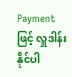Payment ဖြင့် လှူဒါန်းနိုင်ပါ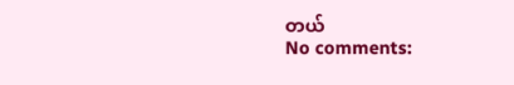တယ်
No comments: